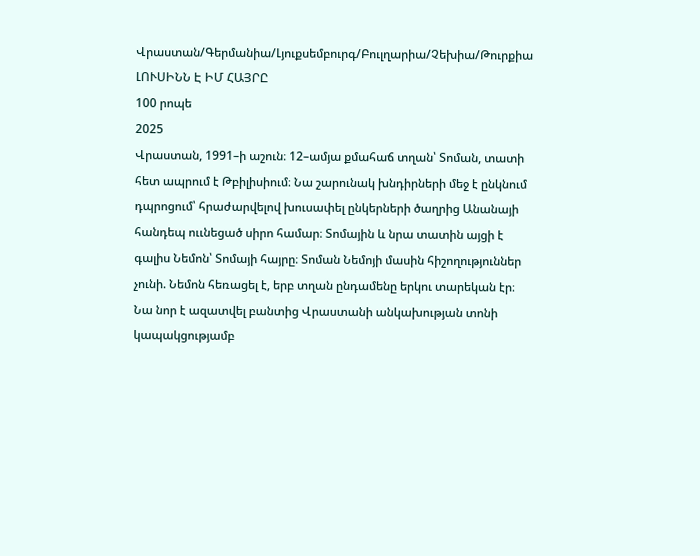Վրաստան/Գերմանիա/Լյուքսեմբուրգ/Բուլղարիա/Չեխիա/Թուրքիա
ԼՈՒՍԻՆՆ Է ԻՄ ՀԱՅՐԸ
100 րոպե
2025
Վրաստան, 1991–ի աշուն։ 12–ամյա քմահաճ տղան՝ Տոման, տատի հետ ապրում է Թբիլիսիում։ Նա շարունակ խնդիրների մեջ է ընկնում դպրոցում՝ հրաժարվելով խուսափել ընկերների ծաղրից Անանայի հանդեպ ոււնեցած սիրո համար։ Տոմային և նրա տատին այցի է գալիս Նեմոն՝ Տոմայի հայրը։ Տոման Նեմոյի մասին հիշողություններ չունի. Նեմոն հեռացել է, երբ տղան ընդամենը երկու տարեկան էր։ Նա նոր է ազատվել բանտից Վրաստանի անկախության տոնի կապակցությամբ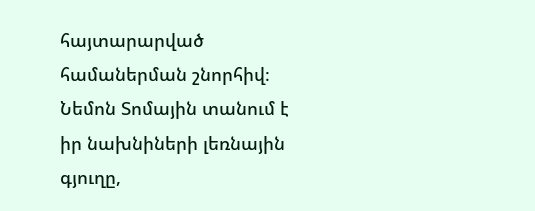հայտարարված համաներման շնորհիվ։ Նեմոն Տոմային տանում է իր նախնիների լեռնային գյուղը,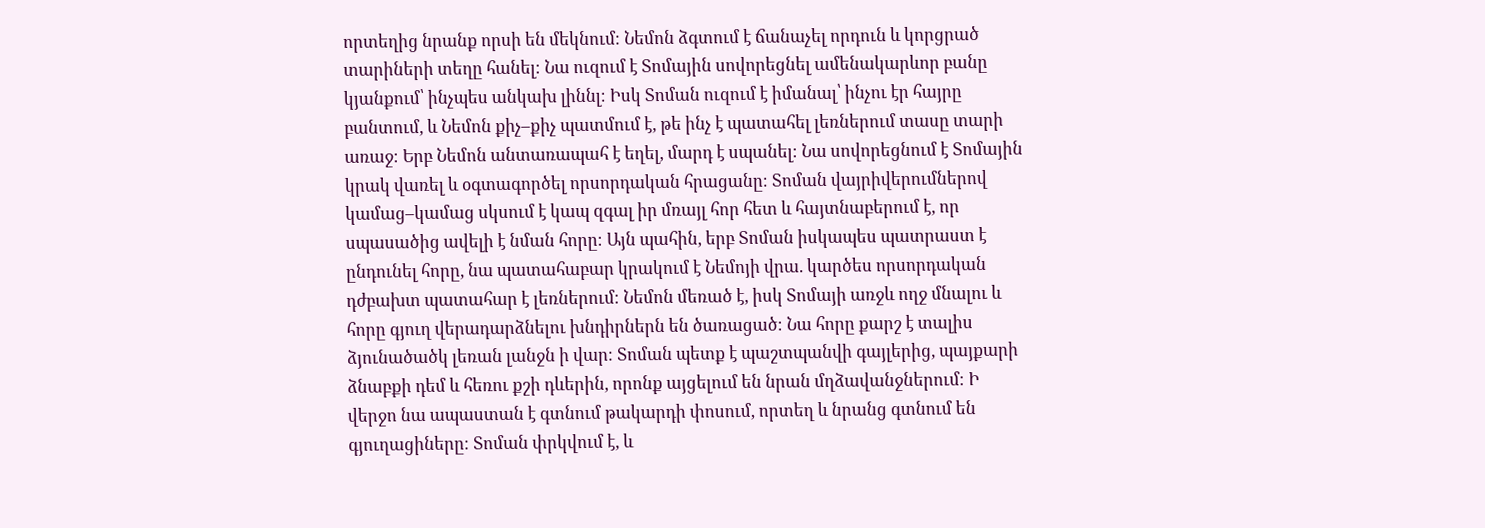որտեղից նրանք որսի են մեկնում։ Նեմոն ձգտում է ճանաչել որդուն և կորցրած տարիների տեղը հանել։ Նա ուզում է Տոմային սովորեցնել ամենակարևոր բանը կյանքում՝ ինչպես անկախ լիննլ։ Իսկ Տոման ուզում է իմանալ՝ ինչու էր հայրը բանտում, և Նեմոն քիչ–քիչ պատմում է, թե ինչ է պատահել լեռներում տասը տարի առաջ։ Երբ Նեմոն անտառապահ է եղել, մարդ է սպանել։ Նա սովորեցնում է Տոմային կրակ վառել և օգտագործել որսորդական հրացանը։ Տոման վայրիվերումներով կամաց–կամաց սկսում է կապ զգալ իր մռայլ հոր հետ և հայտնաբերում է, որ սպասածից ավելի է նման հորը։ Այն պահին, երբ Տոման իսկապես պատրաստ է ընդունել հորը, նա պատահաբար կրակում է Նեմոյի վրա. կարծես որսորդական դժբախտ պատահար է լեռներում։ Նեմոն մեռած է, իսկ Տոմայի առջև ողջ մնալու և հորը գյուղ վերադարձնելու խնդիրներն են ծառացած։ Նա հորը քարշ է տալիս ձյունածածկ լեռան լանջն ի վար։ Տոման պետք է պաշտպանվի գայլերից, պայքարի ձնաբքի դեմ և հեռու քշի դևերին, որոնք այցելում են նրան մղձավանջներում։ Ի վերջո նա ապաստան է գտնում թակարդի փոսում, որտեղ և նրանց գտնում են գյուղացիները։ Տոման փրկվում է, և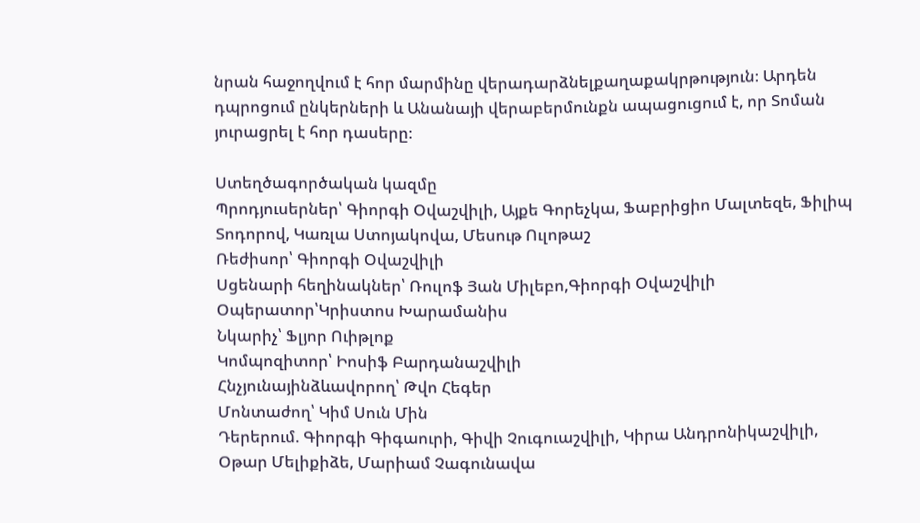նրան հաջողվում է հոր մարմինը վերադարձնելքաղաքակրթություն։ Արդեն դպրոցում ընկերների և Անանայի վերաբերմունքն ապացուցում է, որ Տոման յուրացրել է հոր դասերը։

Ստեղծագործական կազմը
Պրոդյուսերներ՝ Գիորգի Օվաշվիլի, Այքե Գորեչկա, Ֆաբրիցիո Մալտեզե, Ֆիլիպ Տոդորով, Կառլա Ստոյակովա, Մեսութ Ուլոթաշ
Ռեժիսոր՝ Գիորգի Օվաշվիլի
Սցենարի հեղինակներ՝ Ռուլոֆ Յան Միլեբո,Գիորգի Օվաշվիլի
Օպերատոր՝Կրիստոս Խարամանիս
Նկարիչ՝ Ֆլյոր Ուիթլոք
Կոմպոզիտոր՝ Իոսիֆ Բարդանաշվիլի
Հնչյունայինձևավորող՝ Թվո Հեգեր
Մոնտաժող՝ Կիմ Սուն Մին
Դերերում. Գիորգի Գիգաուրի, Գիվի Չուգուաշվիլի, Կիրա Անդրոնիկաշվիլի, Օթար Մելիքիձե, Մարիամ Չագունավա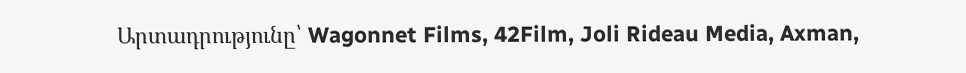Արտադրությունը՝ Wagonnet Films, 42Film, Joli Rideau Media, Axman,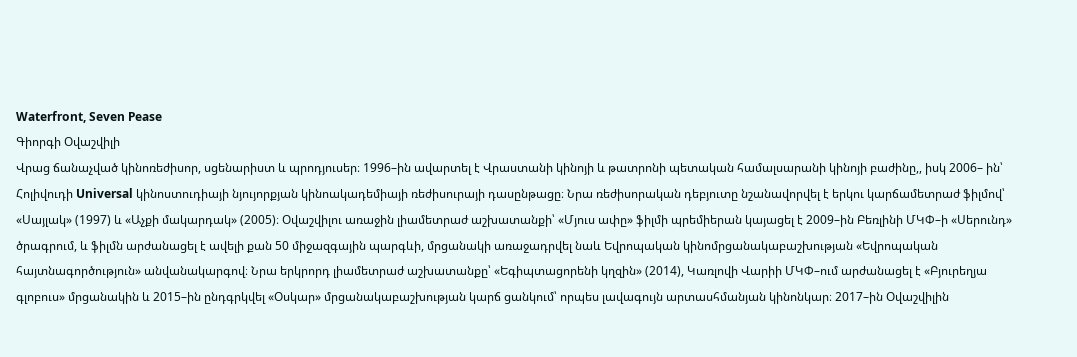Waterfront, Seven Pease
Գիորգի Օվաշվիլի
Վրաց ճանաչված կինոռեժիսոր, սցենարիստ և պրոդյուսեր։ 1996–ին ավարտել է Վրաստանի կինոյի և թատրոնի պետական համալսարանի կինոյի բաժինը,, իսկ 2006– ին՝ Հոլիվուդի Universal կինոստուդիայի նյույորքյան կինոակադեմիայի ռեժիսուրայի դասընթացը։ Նրա ռեժիսորական դեբյուտը նշանավորվել է երկու կարճամետրաժ ֆիլմով՝ «Սայլակ» (1997) և «Աչքի մակարդակ» (2005)։ Օվաշվիլու առաջին լիամետրաժ աշխատանքի՝ «Մյուս ափը» ֆիլմի պրեմիերան կայացել է 2009–ին Բեռլինի ՄԿՓ–ի «Սերունդ» ծրագրում, և ֆիլմն արժանացել է ավելի քան 50 միջազգային պարգևի, մրցանակի առաջադրվել նաև Եվրոպական կինոմրցանակաբաշխության «Եվրոպական հայտնագործություն» անվանակարգով։ Նրա երկրորդ լիամետրաժ աշխատանքը՝ «Եգիպտացորենի կղզին» (2014), Կառլովի Վարիի ՄԿՓ–ում արժանացել է «Բյուրեղյա գլոբուս» մրցանակին և 2015–ին ընդգրկվել «Օսկար» մրցանակաբաշխության կարճ ցանկում՝ որպես լավագույն արտասհմանյան կինոնկար։ 2017–ին Օվաշվիլին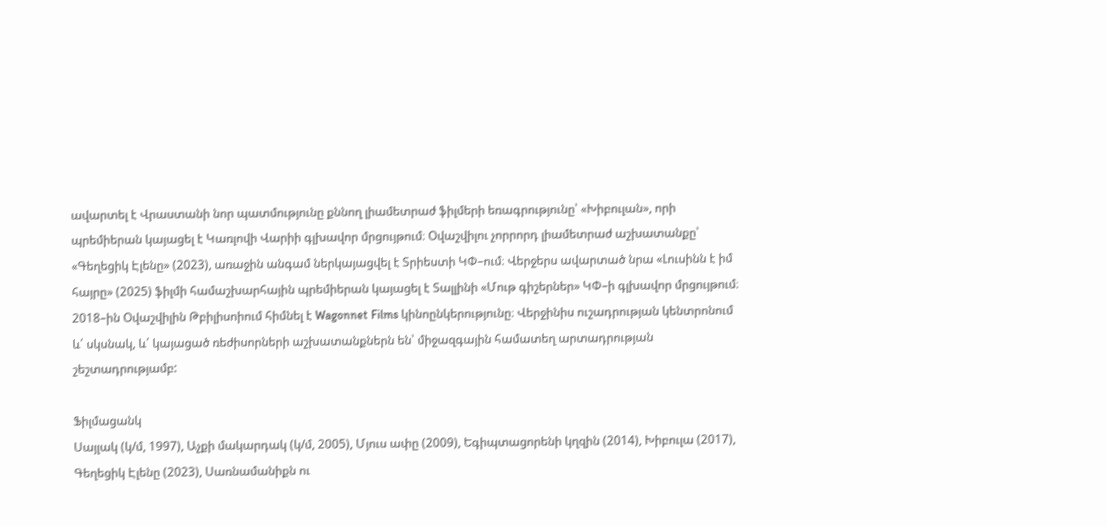ավարտել է Վրաստանի նոր պատմությունը քննող լիամետրաժ ֆիլմերի եռագրությունը՝ «Խիբուլան», որի պրեմիերան կայացել է Կառլովի Վարիի գլխավոր մրցույթում։ Օվաշվիլու չորրորդ լիամետրաժ աշխատանքը՝ «Գեղեցիկ Էլենը» (2023), առաջին անգամ ներկայացվել է Տրիեստի ԿՓ–ում։ Վերջերս ավարտած նրա «Լուսինն է իմ հայրը» (2025) ֆիլմի համաշխարհային պրեմիերան կայացել է Տալլինի «Մութ գիշերներ» ԿՓ–ի գլխավոր մրցույթում։ 2018–ին Օվաշվիլին Թբիլիսոիում հիմնել է Wagonnet Films կինոընկերությունը։ Վերջինիս ուշադրության կենտրոնում և՛ սկսնակ, և՛ կայացած ռեժիսորների աշխատանքներն են՝ միջազգային համատեղ արտադրության շեշտադրությամբ:

Ֆիլմացանկ
Սայլակ (կ/մ, 1997), Աչքի մակարդակ (կ/մ, 2005), Մյուս ափը (2009), Եգիպտացորենի կղզին (2014), Խիբուլա (2017), Գեղեցիկ Էլենը (2023), Սառնամանիքն ու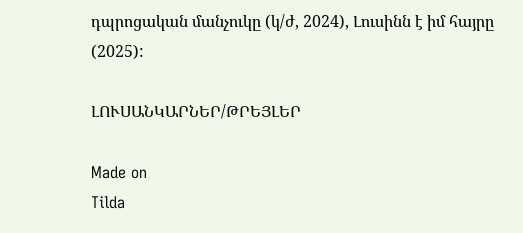դպրոցական մանչուկը (կ/ժ, 2024), Լուսինն է իմ հայրը (2025):

ԼՈՒՍԱՆԿԱՐՆԵՐ/ԹՐԵՅԼԵՐ

Made on
Tilda